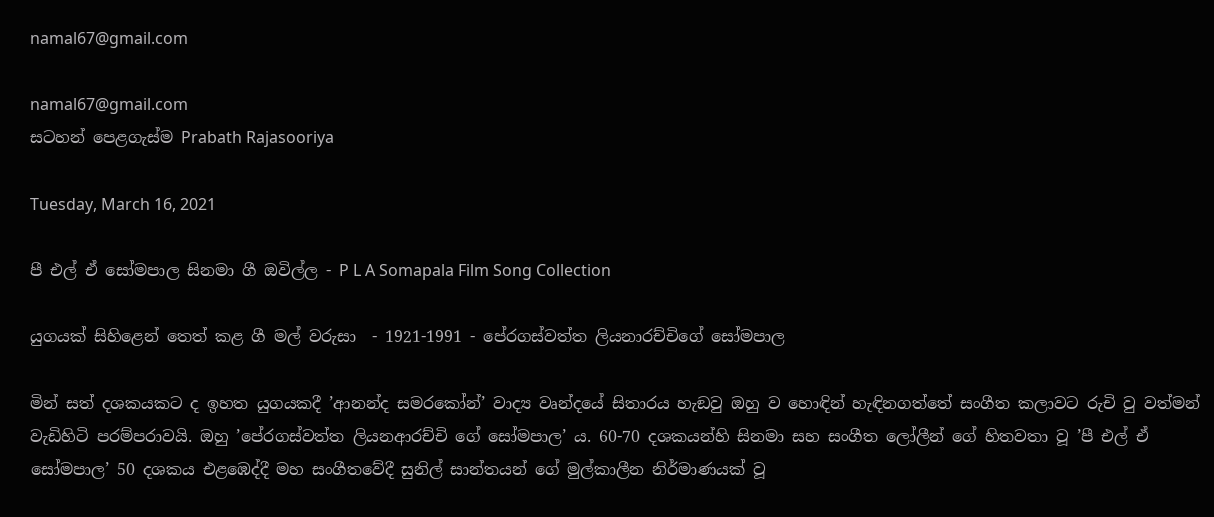namal67@gmail.com

namal67@gmail.com
සටහන් පෙළගැස්ම‍ Prabath Rajasooriya

Tuesday, March 16, 2021

පී එල් ඒ සෝමපාල සිනමා ගී ඔවිල්ල - P L A Somapala Film Song Collection

යුගයක් සිහිළෙන් තෙත් කළ ගී මල් වරුසා  - 1921-1991 - පේරගස්වත්ත ලියනාරච්චිගේ සෝමපාල

මින් සත් දශකයකට ද ඉහත යුගයකදී ’ආනන්ද සමරකෝන්’ වාද්‍ය වෘන්දයේ සිතාරය හැඞවු ඔහු ව හොඳින් හැඳිනගත්තේ සංගීත කලාවට රුචි වු වත්මන් වැඩිහිටි පරම්පරාවයි. ඔහු ’පේරගස්වත්ත ලියනආරච්චි ගේ සෝමපාල’ ය. 60-70 දශකයන්හි සිනමා සහ සංගීත ලෝලීන් ගේ හිතවතා වූ ’පී එල් ඒ සෝමපාල’ 50 දශකය එළඹෙද්දී මහ සංගීතවේදී සුනිල් සාන්තයන් ගේ මුල්කාලීන නිර්මාණයක් වූ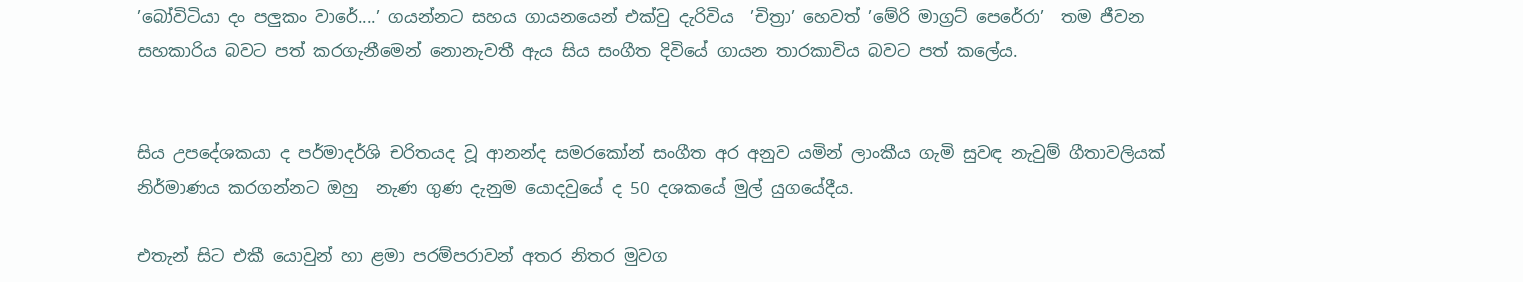’බෝවිටියා දං පලුකං වාරේ....’ ගයන්නට සහය ගායනයෙන් එක්වු දැරිවිය  ’චිත්‍රා’ හෙවත් ’මේරි මාග්‍රට් පෙරේරා’  තම ජීවන සහකාරිය බවට පත් කරගැනීමෙන් නොනැවතී ඇය සිය සංගීත දිවියේ ගායන තාරකාවිය බවට පත් කලේය.


සිය උපදේශකයා ද පර්මාදර්ශි චරිතයද වූ ආනන්ද සමරකෝන් සංගීත අර අනුව යමින් ලාංකීය ගැමි සුවඳ නැවුම් ගීතාවලියක් නිර්මාණය කරගන්නට ඔහු  නැණ ගුණ දැනුම යොදවුයේ ද 50 දශකයේ මුල් යුගයේදීය.

එතැන් සිට එකී යොවුන් හා ළමා පරම්පරාවන් අතර නිතර මුවග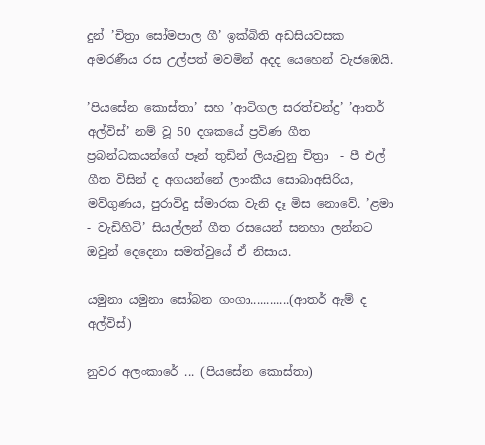දුන් ’චිත්‍රා සෝමපාල ගී’ ඉක්බිති අඩසියවසක අමරණීය රස උල්පත් මවමින් අදද යෙහෙන් වැජඹෙයි.

’පියසේන කොස්තා’ සහ ’ආටිගල සරත්චන්ද්‍ර’ ’ආතර් අල්විස්’ නම් වූ 50 දශකයේ ප්‍රවිණ ගීත ප්‍රබන්ධකයන්ගේ පෑන් තුඩින් ලියැවුනු චිත්‍රා  - පී එල් ගීත විසින් ද අගයන්නේ ලාංකීය සොබාඅසිරිය, මව්ගුණය, පුරාවිදු ස්මාරක වැනි දෑ මිස නොවේ. ’ළමා - වැඩිහිටි’ සියල්ලන් ගීත රසයෙන් සනහා ලන්නට ඔවුන් දෙදෙනා සමත්වුයේ ඒ නිසාය.

යමුනා යමුනා සෝබන ගංගා............(ආතර් ඇම් ද අල්විස්)

නුවර අලංකාරේ ... (පියසේන කොස්තා)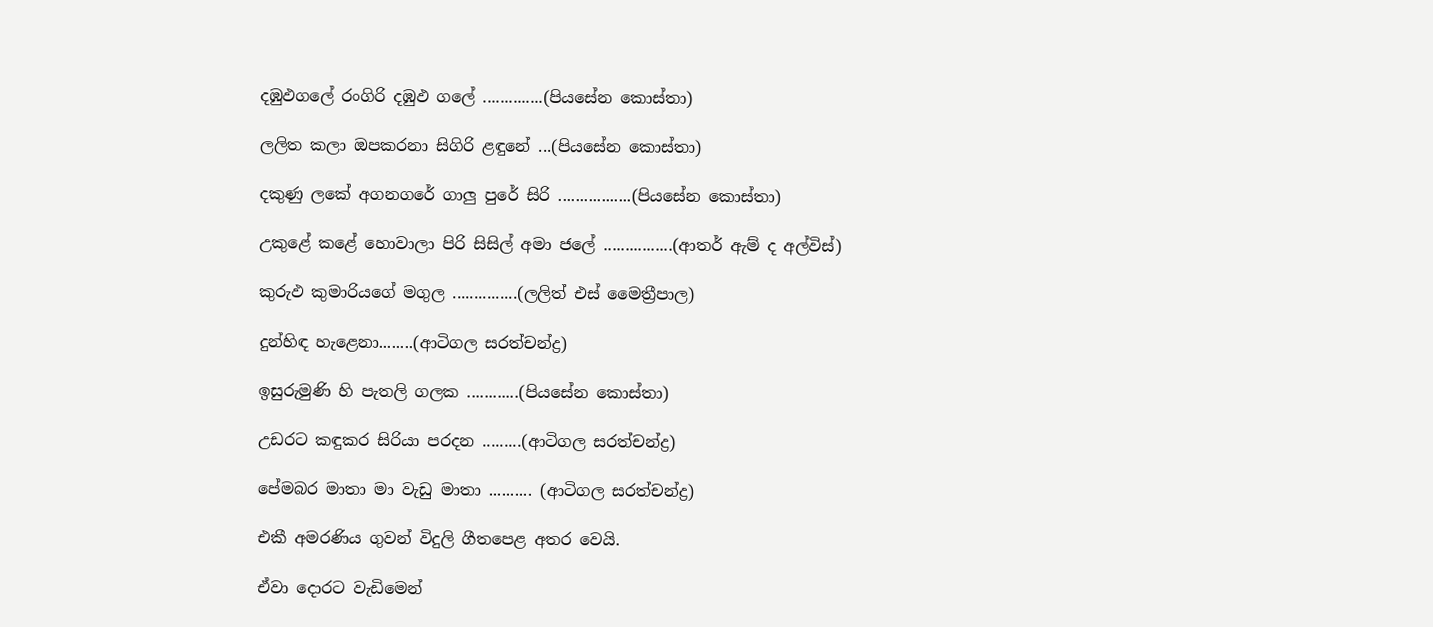දඹුඵගලේ රංගිරි දඹුඵ ගලේ ..............(පියසේන කොස්තා)

ලලිත කලා ඔපකරනා සිගිරි ළඳුනේ ...(පියසේන කොස්තා)

දකුණු ලකේ අගනගරේ ගාලු පුරේ සිරි .................(පියසේන කොස්තා)

උකුළේ කළේ හොවාලා පිරි සිසිල් අමා ජලේ ................(ආතර් ඇම් ද අල්විස්)

කුරුඵ කුමාරියගේ මගුල ...............(ලලිත් එස් මෛත්‍රීපාල)

දුන්හිඳ හැළෙනා........(ආටිගල සරත්චන්ද්‍ර)

ඉසුරුමුණි හි පැතලි ගලක ............(පියසේන කොස්තා)

උඩරට කඳුකර සිරියා පරදන .........(ආටිගල සරත්චන්ද්‍ර)

පේමබර මාතා මා වැඩු මාතා .......... (ආටිගල සරත්චන්ද්‍ර)

එකී අමරණිය ගුවන් විදුලි ගීතපෙළ අතර වෙයි.

ඒවා දොරට වැඩිමෙන්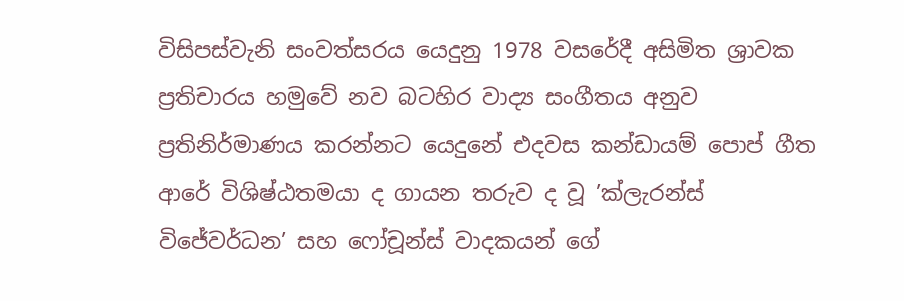විසිපස්වැනි සංවත්සරය යෙදුනු 1978 වසරේදී අසිමිත ශ්‍රාවක ප්‍රතිචාරය හමුවේ නව බටහිර වාද්‍ය සංගීතය අනුව ප්‍රතිනිර්මාණය කරන්නට යෙදුනේ එදවස කන්ඩායම් පොප් ගීත ආරේ විශිෂ්ඨතමයා ද ගායන තරුව ද වූ ’ක්ලැරන්ස් විජේවර්ධන’ සහ ෆෝචූන්ස් වාදකයන් ගේ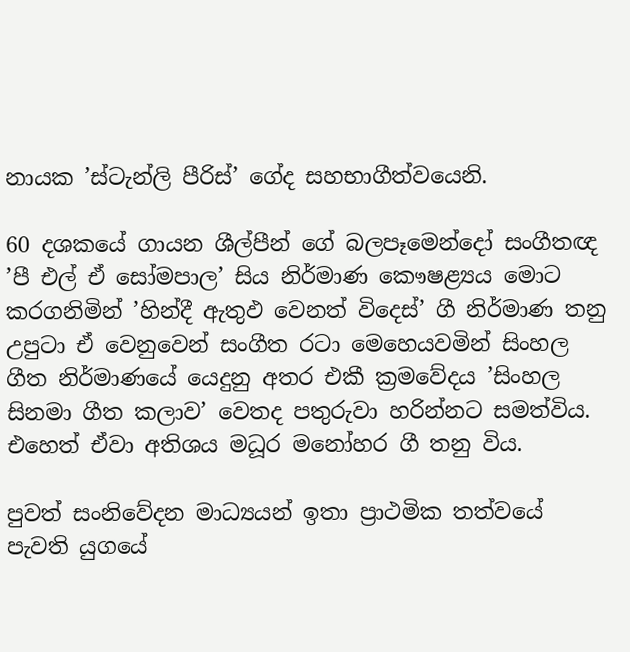නායක ’ස්ටැන්ලි පීරිස්’ ගේද සහභාගීත්වයෙනි.

60 දශකයේ ගායන ශීල්පීන් ගේ බලපෑමෙන්දෝ සංගීතඥ ’පී එල් ඒ සෝමපාල’ සිය නිර්මාණ කෞෂළ්‍යය මොට කරගනිමින් ’හින්දී ඇතුඵ වෙනත් විදෙස්’ ගී නිර්මාණ තනු උපුටා ඒ වෙනුවෙන් සංගීත රටා මෙහෙයවමින් සිංහල ගීත නිර්මාණයේ යෙදුනු අතර එකී ක්‍රමවේදය ’සිංහල සිනමා ගීත කලාව’ වෙතද පතුරුවා හරින්නට සමත්විය. එහෙත් ඒවා අතිශය මධූර මනෝහර ගී තනු විය.

පුවත් සංනිවේදන මාධ්‍යයන් ඉතා ප්‍රාථමික තත්වයේ පැවති යුගයේ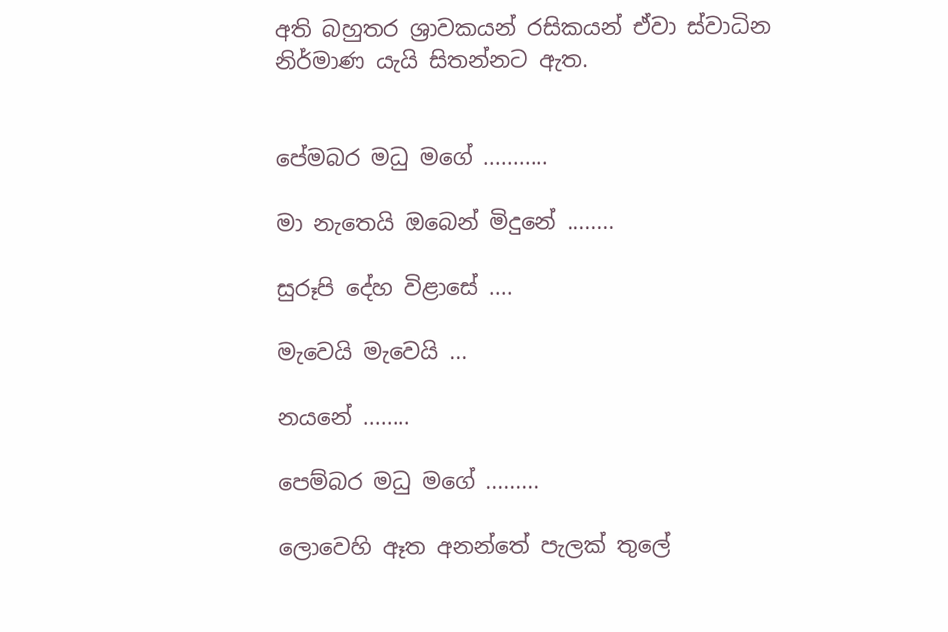අති බහුතර ශ්‍රාවකයන් රසිකයන් ඒවා ස්වාධින නිර්මාණ යැයි සිතන්නට ඇත.


පේමබර මධු මගේ ...........

මා නැතෙයි ඔබෙන් මිදුනේ ........

සුරූපි දේහ විළාසේ ....

මැවෙයි මැවෙයි ...

නයනේ ........

පෙම්බර මධු මගේ .........

ලොවෙහි ඈත අනන්තේ පැලක් තුලේ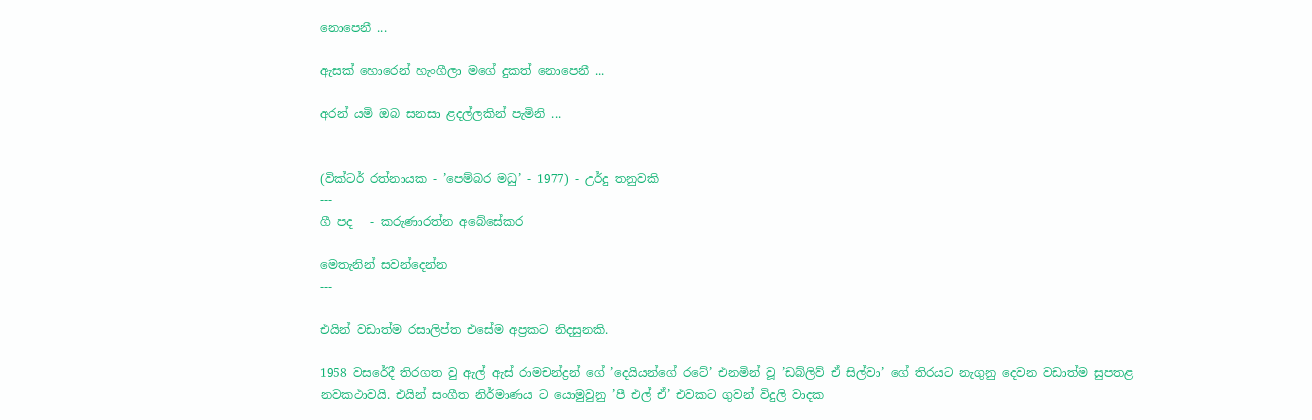නොපෙනී ...

ඇසක් හොරෙන් හැංගීලා මගේ දුකත් නොපෙනී ...

අරන් යමි ඔබ සනසා ළදල්ලකින් පැමිනි ...


(වික්ටර් රත්නායක - ’පෙම්බර මධු’ - 1977) - උර්දු තනුවකි
---
ගී පද   - කරුණාරත්න අබේසේකර

මෙතැනින් සවන්දෙන්න
---

එයින් වඩාත්ම රසාලිප්ත එසේම අප්‍රකට නිදසුනකි.

1958 වසරේදී තිරගත වු ඇල් ඇස් රාමචන්ද්‍රන් ගේ ’දෙයියන්ගේ රටේ’ එනමින් වූ ’ඩබ්ලිව් ඒ සිල්වා’ ගේ තිරයට නැගුනු දෙවන වඩාත්ම සුපතළ නවකථාවයි. එයින් සංගීත නිර්මාණය ට යොමුවුනු ’පී එල් ඒ’ එවකට ගුවන් විදුලි වාදක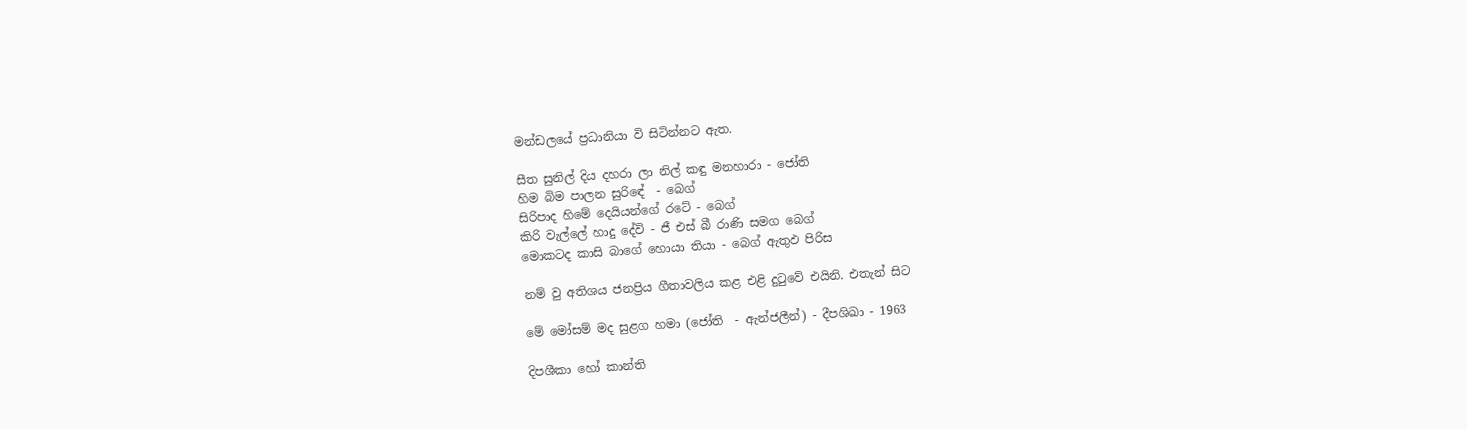මන්ඩලයේ ප්‍රධානියා වි සිටින්නට ඇත.

සීත සුනිල් දිය දහරා ලා නිල් කඳු මනහාරා - ජෝති
හිම බිම පාලන සුරිඳේ  - බෙග්
සිරිපාද හිමේ දෙයියන්ගේ රටේ - බෙග්
කිරි වැල්ලේ හාදු දේවි - ජී එස් බී රාණි සමග බෙග්
මොකටද කාසි බාගේ හොයා තියා - බෙග් ඇතුඵ පිරිස

නම් වු අතිශය ජනප්‍රිය ගීතාවලිය කළ එළි දුටුවේ එයිනි. එතැන් සිට

මේ මෝසම් මද සුළග හමා (ජෝති  - ඇන්ජලීන්) - දීපශිඛා - 1963

දිපශීකා හෝ කාන්ති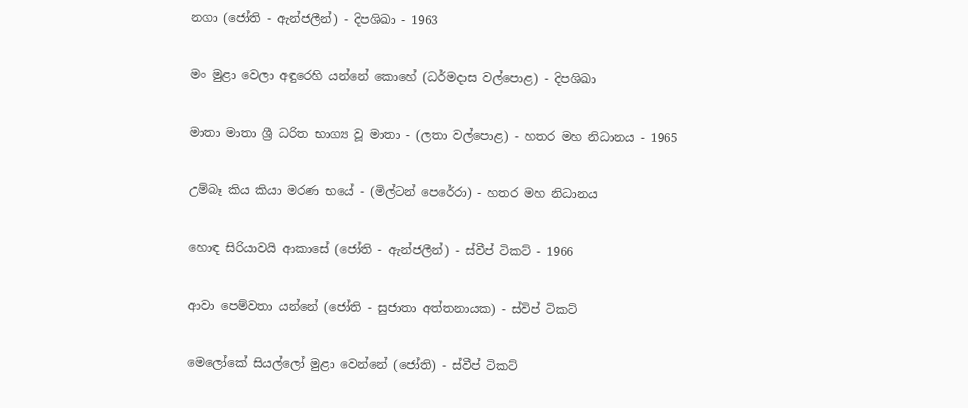නගා (ජෝති - ඇන්ජලීන්) - දිපශිඛා - 1963

මං මුළා වෙලා අඳුරෙහි යන්නේ කොහේ (ධර්මදාස වල්පොළ) - දිපශිඛා

මාතා මාතා ශ්‍රී ධරිත භාග්‍ය වූ මාතා - (ලතා වල්පොළ) - හතර මහ නිධානය - 1965

උම්බෑ කිය කියා මරණ භයේ - (මිල්ටන් පෙරේරා) - හතර මහ නිධානය

හොඳ සිරියාවයි ආකාසේ (ජෝති - ඇන්ජලීන්) - ස්වීප් ටිකට් - 1966

ආවා පෙම්වතා යන්නේ (ජෝති - සුජාතා අත්තනායක) - ස්විප් ටිකට්

මෙලෝකේ සියල්ලෝ මුළා වෙන්නේ (ජෝති) - ස්වීප් ටිකට්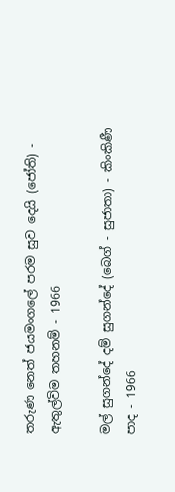තරුණ නෙත් ජයමංගලේ පරම සුව දෙයි (ජෝති) - ඇතුල්විම තහනම් - 1966

මල් සුගන්දේ දම් සුගන්දේ (බෙග් - සුජාතා) - කිංකිණී පාද - 1966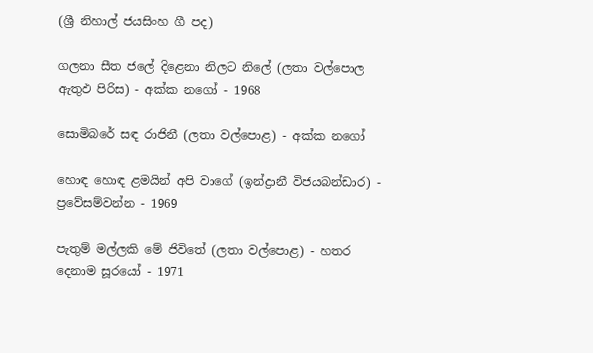(ශ්‍රී නිහාල් ජයසිංහ ගී පද)

ගලනා සීත ජලේ දිළෙනා නිලට නිලේ (ලතා වල්පොල ඇතුඵ පිරිස) - අක්ක නගෝ - 1968

සොමිබරේ සඳ රාජිනී (ලතා වල්පොළ) - අක්ක නගෝ

හොඳ හොඳ ළමයින් අපි වාගේ (ඉන්ද්‍රානී විජයබන්ඩාර) - ප්‍රවේසම්වන්න - 1969

පැතුම් මල්ලකි මේ ජිවිතේ (ලතා වල්පොළ) - හතර දෙනාම සූරයෝ - 1971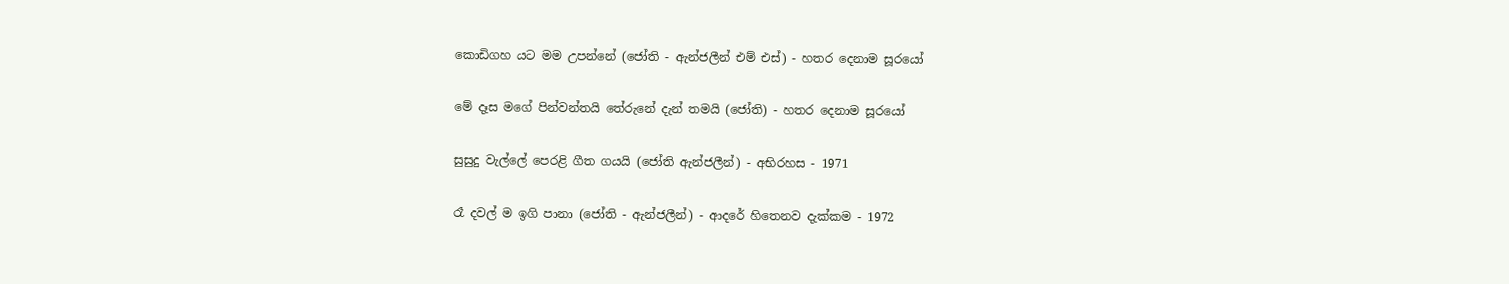කොඩිගහ යට මම උපන්නේ (ජෝති - ඇන්ජලීන් එම් එස්) - හතර දෙනාම සූරයෝ

මේ දෑස මගේ පින්වන්තයි තේරුනේ දැන් තමයි (ජෝති) - හතර දෙනාම සූරයෝ

සුසුදු වැල්ලේ පෙරළි ගීත ගයයි (ජෝති ඇන්ජලීන්) - අභිරහස - 1971

රෑ දවල් ම ඉගි පානා (ජෝති - ඇන්ජලීන්) - ආදරේ හිතෙනව දැක්කම - 1972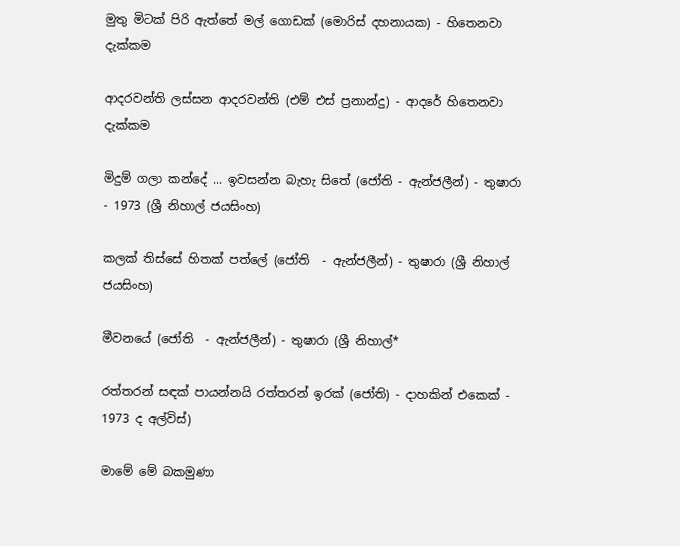මුතු මිටක් පිරි ඇත්තේ මල් ගොඩක් (මොරිස් දහනායක) - හිතෙනවා දැක්කම

ආදරවන්ති ලස්සන ආදරවන්ති (එම් එස් ප්‍රනාන්දු) - ආදරේ හිතෙනවා දැක්කම

මිදුම් ගලා කන්දේ ... ඉවසන්න බැහැ සිතේ (ජෝති - ඇන්ජලීන්) - තුෂාරා  - 1973 (ශ්‍රී නිහාල් ජයසිංහ)

කලක් තිස්සේ හිතක් පත්ලේ (ජෝති  - ඇන්ජලීන්) - තුෂාරා (ශ්‍රී නිහාල් ජයසිංහ)

මීවනයේ (ජෝති  - ඇන්ජලීන්) - තුෂාරා (ශ්‍රී නිහාල්*

රත්තරන් සඳක් පායන්නයි රත්තරන් ඉරක් (ජෝති) - දාහකින් එකෙක් - 1973 ද අල්විස්)

මාමේ මේ බකමුණා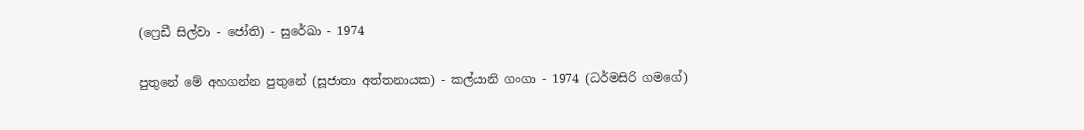(ෆ්‍රෙඩී සිල්වා - ජෝති) - සුරේඛා - 1974

පුතුනේ මේ අහගන්න පුතුනේ (සූජාතා අත්තනායක) - කල්යානි ගංගා - 1974 (ධර්මසිරි ගමගේ)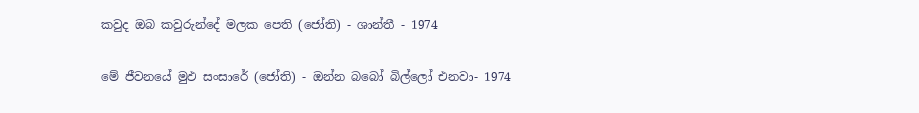කවුද ඔබ කවුරුන්දේ මලක පෙති (ජෝති) - ශාන්තී - 1974

මේ ජීවනයේ මුඵ සංසාරේ (ජෝති) - ඔන්න බබෝ බිල්ලෝ එනවා- 1974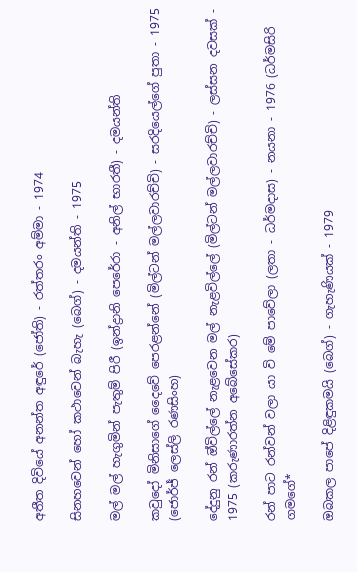අතීත දිවියේ අනන්ත අඳුරේ (ජෝති) - රත්තරං අම්මා - 1974

සිනහවෙන් හෝ කථාවෙන් බැහැ (බෙග්) - දමයන්ති - 1975

මල් මල් හැගුමින් පැතුම් පිරී (ඉන්ද්‍රානි පෙරේරා - අනිල් භාරතී) - දමයන්ති

කවුදෝ මිනිසාගේ දෛවේ පෙරළන්නේ (මිල්ටන් මල්ලවාරච්චි) - සරදියෙල්ගේ පුතා - 1975 (ජොර්ජ් ලෙස්ලි රණසිංහ)

දේදුනු රන් ඔ්විල්ලේ නැළවෙන මල් නැළවිල්ලේ (මිල්ටන් මල්ලවාරච්චි) - ලස්සන දවසක් - 1975 (කරුණාරත්න අබේසේකර)

රන් පාට රන්වන් වලා යා වි මේ පාවේලා (ලතා - ධර්මදාස) - නයනා - 1976 (ධර්මසිරි ගමගේ*

ඔබකල පාපේ දිළිඳුකමයි (බෙග්) - ගැහැණියක් - 1979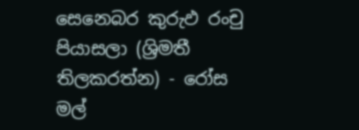සෙනෙබර කුරුඵ රංචු පියාසලා (ශ්‍රිමතී තිලකරත්න) - රෝස මල්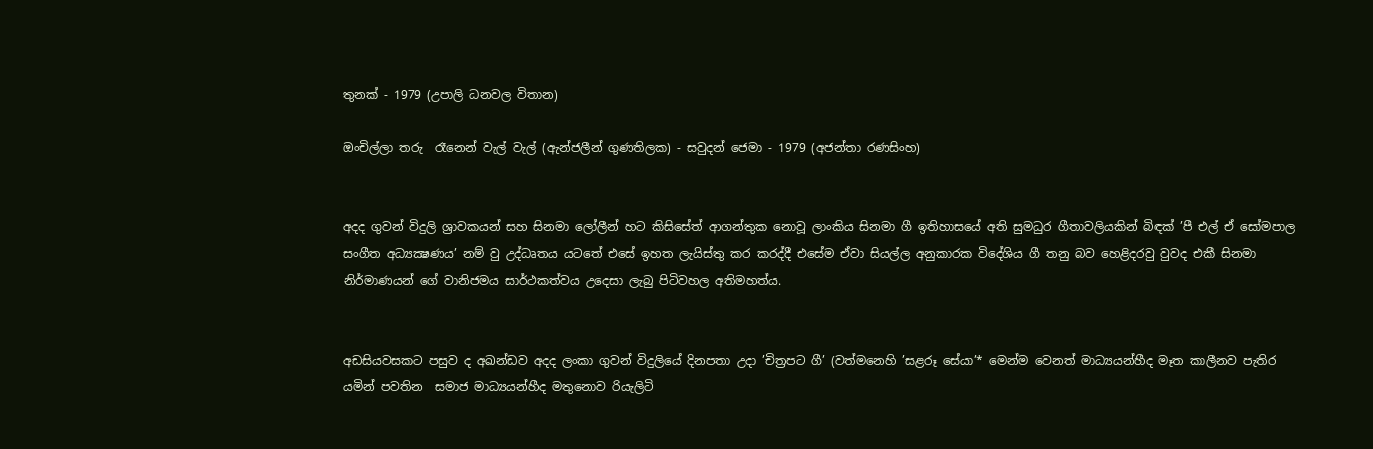තුනක් - 1979 (උපාලි ධනවල විතාන)

ඔංචිල්ලා තරු  රෑනෙන් වැල් වැල් (ඇන්ජලීන් ගුණතිලක) - සවුදන් ජෙමා - 1979 (අජන්තා රණසිංහ)


අදද ගුවන් විදුලි ශ්‍රාවකයන් සහ සිනමා ලෝලීන් හට කිසිසේත් ආගන්තුක නොවූ ලාංකිය සිනමා ගී ඉතිහාසයේ අති සුමධුර ගීතාවලියකින් බිඳක් ’පී එල් ඒ සෝමපාල සංගීත අධ්‍යක්‍ෂණය’ නම් වු උද්ධෘතය යටතේ එසේ ඉහත ලැයිස්තු කර කරද්දී එසේම ඒවා සියල්ල අනුකාරක විදේශිය ගී තනු බව හෙළිදරවු වුවද එකී සිනමා නිර්මාණයන් ගේ වානිජමය සාර්ථකත්වය උදෙසා ලැබු පිටිවහල අතිමහත්ය.


අඩසියවසකට පසුව ද අඛන්ඩව අදද ලංකා ගුවන් විදුලියේ දිනපතා උදා ’චිත්‍රපට ගී’ (වත්මනෙහි ’සළරූ සේයා’* මෙන්ම වෙනත් මාධ්‍යයන්හීද මෑත කාලීනව පැතිර යමින් පවතින  සමාජ මාධ්‍යයන්හීද මතුනොව රියැලිටි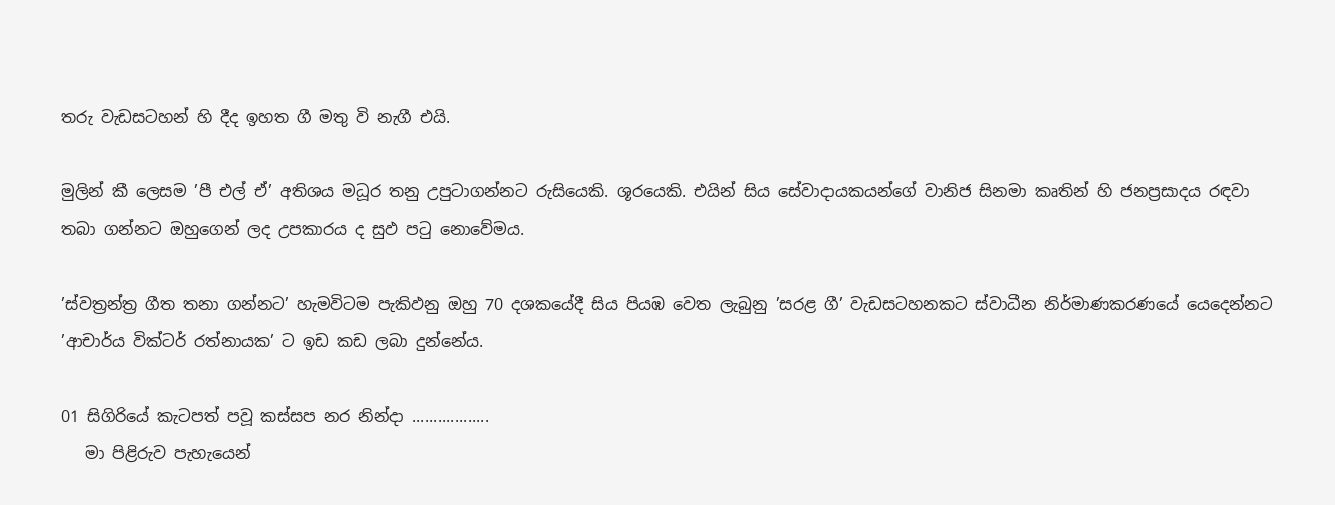තරු වැඩසටහන් හි දීද ඉහත ගී මතු වි නැගී එයි.

මුලින් කී ලෙසම ’පී එල් ඒ’ අතිශය මධූර තනු උපුටාගන්නට රුසියෙකි. ශූරයෙකි. එයින් සිය සේවාදායකයන්ගේ වානිජ සිනමා කෘතින් හි ජනප්‍රසාදය රඳවා තබා ගන්නට ඔහුගෙන් ලද උපකාරය ද සුඵ පටු නොවේමය.

’ස්වත්‍රන්ත්‍ර ගීත තනා ගන්නට’ හැමවිටම පැකිඵනු ඔහු 70 දශකයේදී සිය පියඹ වෙත ලැබුනු ’සරළ ගී’ වැඩසටහනකට ස්වාධීන නිර්මාණකරණයේ යෙදෙන්නට ’ආචාර්ය වික්ටර් රත්නායක’ ට ඉඩ කඩ ලබා දුන්නේය.

01 සිගිරියේ කැටපත් පවූ කස්සප නර නින්දා ..................
   මා පිළිරුව පැහැයෙන්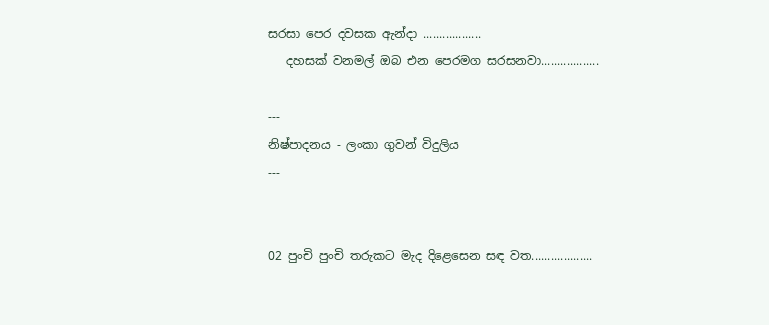සරසා පෙර දවසක ඇන්දා ..................
   දහසක් වනමල් ඔබ එන පෙරමග සරසනවා..................

---
නිෂ්පාදනය - ලංකා ගුවන් විදුලිය
---


02 පුංචි පුංචි තරුකට මැද දිළෙසෙන සඳ වත...................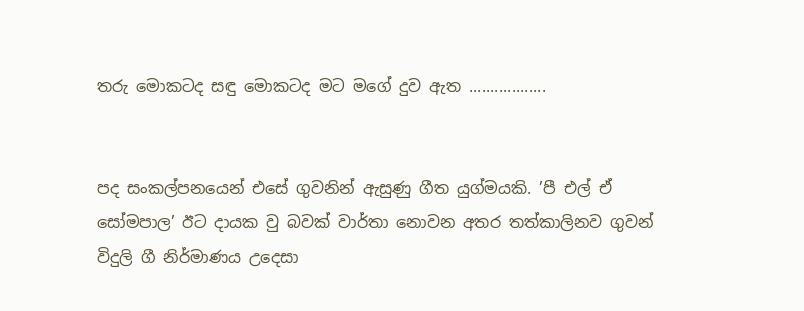තරු මොකටද සඳු මොකටද මට මගේ දුව ඇත ..................


පද සංකල්පනයෙන් එසේ ගුවනින් ඇසුණු ගීත යුග්මයකි. ’පී එල් ඒ සෝමපාල’ ඊට දායක වු බවක් වාර්තා නොවන අතර තත්කාලිනව ගුවන් විදුලි ගී නිර්මාණය උදෙසා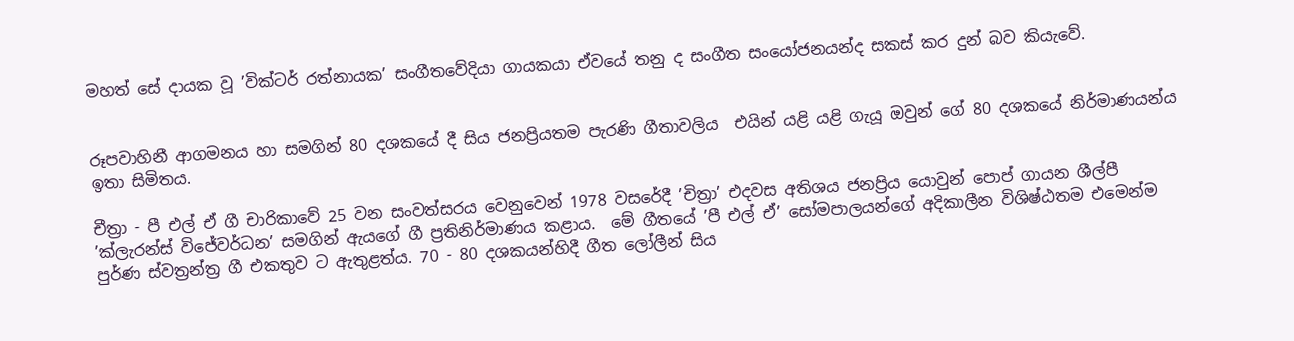මහත් සේ දායක වූ ’වික්ටර් රත්නායක’ සංගීතවේදියා ගායකයා ඒවයේ තනු ද සංගීත සංයෝජනයන්ද සකස් කර දුන් බව කියැවේ.


රූපවාහිනී ආගමනය හා සමගින් 80 දශකයේ දී සිය ජනප්‍රියතම පැරණි ගීතාවලිය  එයින් යළි යළි ගැයූ ඔවුන් ගේ 80 දශකයේ නිර්මාණයන්ය ඉතා සිමිතය.

චීත්‍රා - පී එල් ඒ ගී චාරිකාවේ 25 වන සංවත්සරය වෙනුවෙන් 1978 වසරේදී ’චිත්‍රා’ එදවස අතිශය ජනප්‍රිය යොවුන් පොප් ගායන ශීල්පී ’ක්ලැරන්ස් විජේවර්ධන’ සමගින් ඇයගේ ගී ප්‍රතිනිර්මාණය කළාය.  මේ ගීතයේ ’පී එල් ඒ’ සෝමපාලයන්ගේ අදිකාලීන විශිෂ්ඨතම එමෙන්ම පුර්ණ ස්වත්‍රන්ත්‍ර ගී එකතුව ට ඇතුළත්ය. 70 - 80 දශකයන්හිදී ගීත ලෝලීන් සිය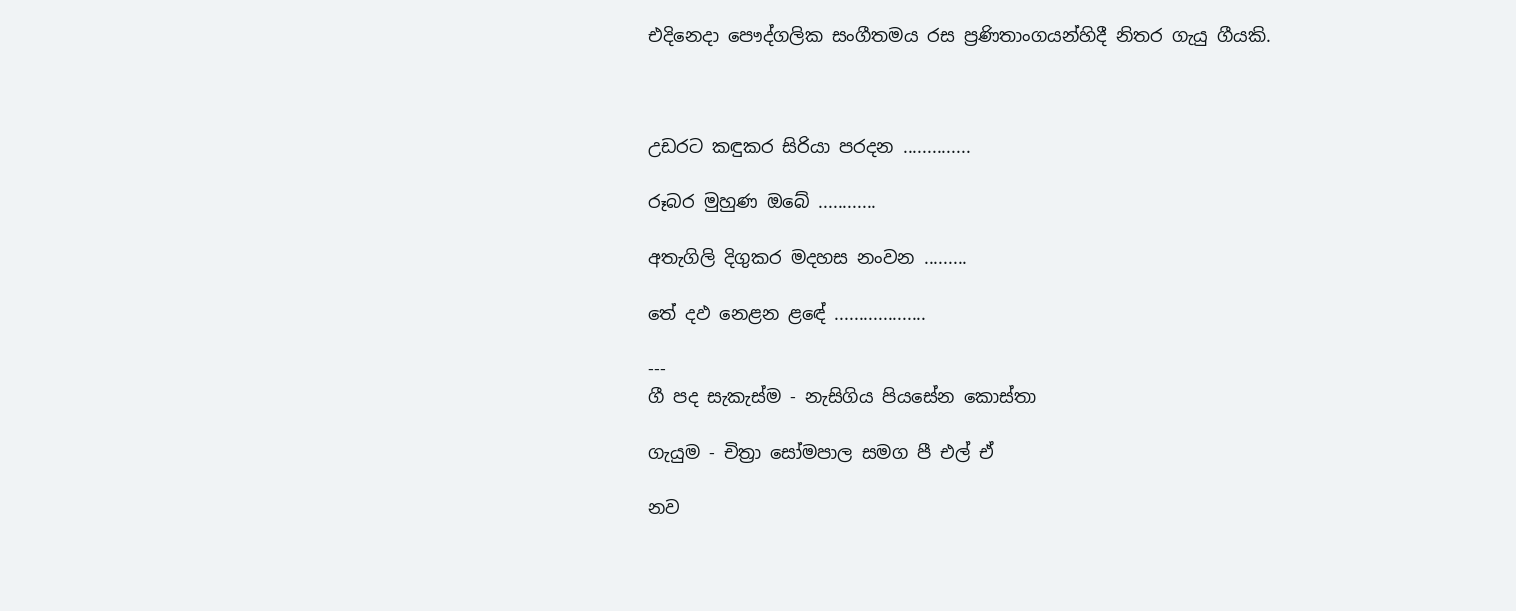එදිනෙදා පෞද්ගලික සංගීතමය රස ප්‍රණිතාංගයන්හිදී නිතර ගැයු ගීයකි.



උඩරට කඳුකර සිරියා පරදන ..............

රූබර මුහුණ ඔබේ ............

අතැගිලි දිගුකර මදහස නංවන .........

තේ දඵ නෙළන ළඳේ ...................

---
ගී පද සැකැස්ම - නැසිගිය පියසේන කොස්තා

ගැයුම - චිත්‍රා සෝමපාල සමග පී එල් ඒ

නව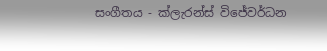සංගීතය - ක්ලැරන්ස් විජේවර්ධන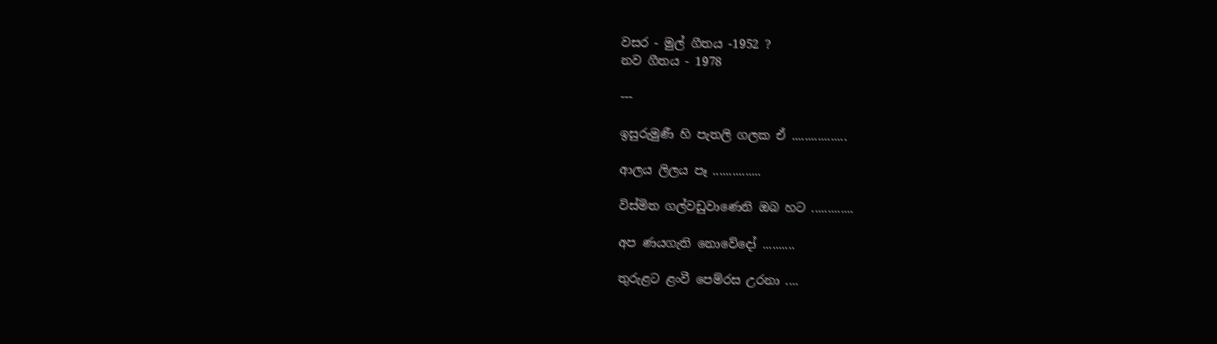වසර - මුල් ගීතය -1952 ?
නව ගීතය - 1978

---

ඉසුරුමුණී හි පැතලි ගලක ඒ .................

ආලය ලිලය පෑ ...............

විස්මිත ගල්වඩුවාණෙනි ඔබ හට .............

අප ණයගැති නොවේදෝ ..........

තුරුළට ළංවී පෙම්රස උරනා ....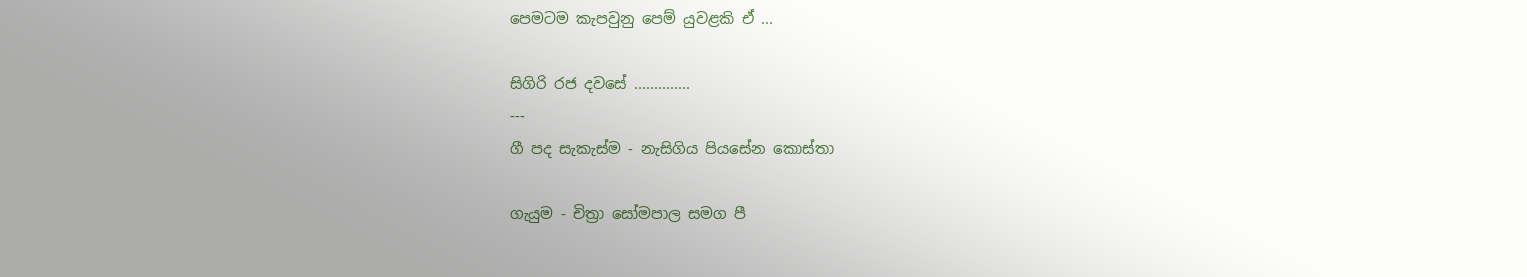පෙමටම කැපවුනු පෙම් යුවළකි ඒ ...

සිගිරි රජ දවසේ ..............
---
ගී පද සැකැස්ම - නැසිගිය පියසේන කොස්තා

ගැයුම - චිත්‍රා සෝමපාල සමග පී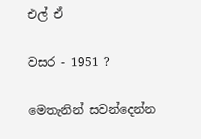එල් ඒ

වසර - 1951 ?

මෙතැනින් සවන්දෙන්න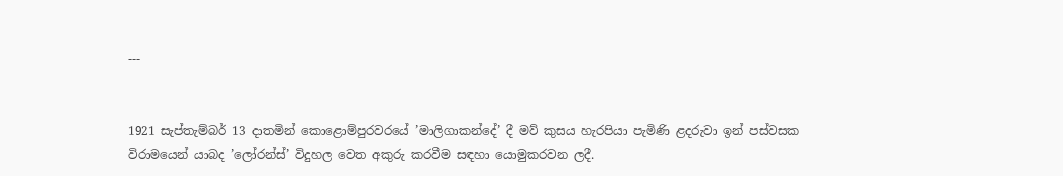---


1921 සැප්තැම්බර් 13 දාතමින් කොළොම්පුරවරයේ ’මාලිගාකන්දේ’ දී මව් කුසය හැරපියා පැමිණි ළදරුවා ඉන් පස්වසක විරාමයෙන් යාබද ’ලෝරන්ස්’ විදුහල වෙත අකුරු කරවීම සඳහා යොමුකරවන ලදී.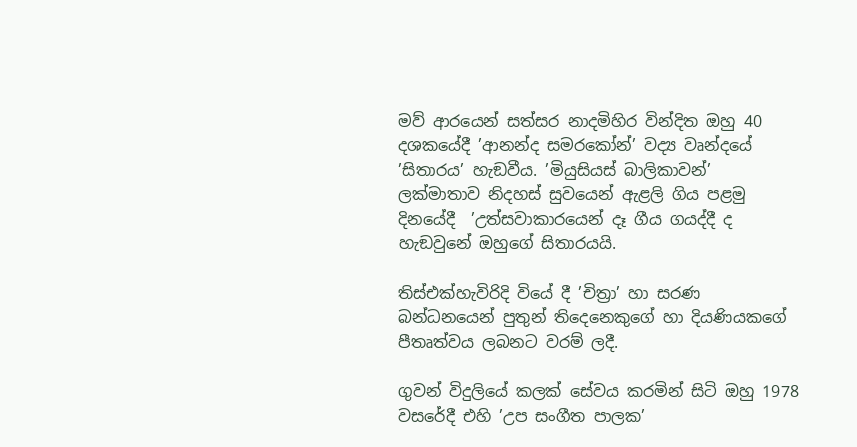මව් ආරයෙන් සත්සර නාදමිහිර වින්දිත ඔහු 40 දශකයේදී ’ආනන්ද සමරකෝන්’ වද්‍ය වෘන්දයේ ’සිතාරය’ හැඞවීය. ’මියුසියස් බාලිකාවන්’ ලක්මාතාව නිදහස් සුවයෙන් ඇළලි ගිය පළමු දිනයේදී  ’උත්සවාකාරයෙන් දෑ ගීය ගයද්දී ද හැඞවුනේ ඔහුගේ සිතාරයයි.

තිස්එක්හැවිරිදි වියේ දී ’චිත්‍රා’ හා සරණ බන්ධනයෙන් පුතුන් තිදෙනෙකුගේ හා දියණියකගේ පීතෘත්වය ලබනට වරම් ලදී.

ගුවන් විදුලියේ කලක් සේවය කරමින් සිටි ඔහු 1978 වසරේදී එහි ’උප සංගීත පාලක’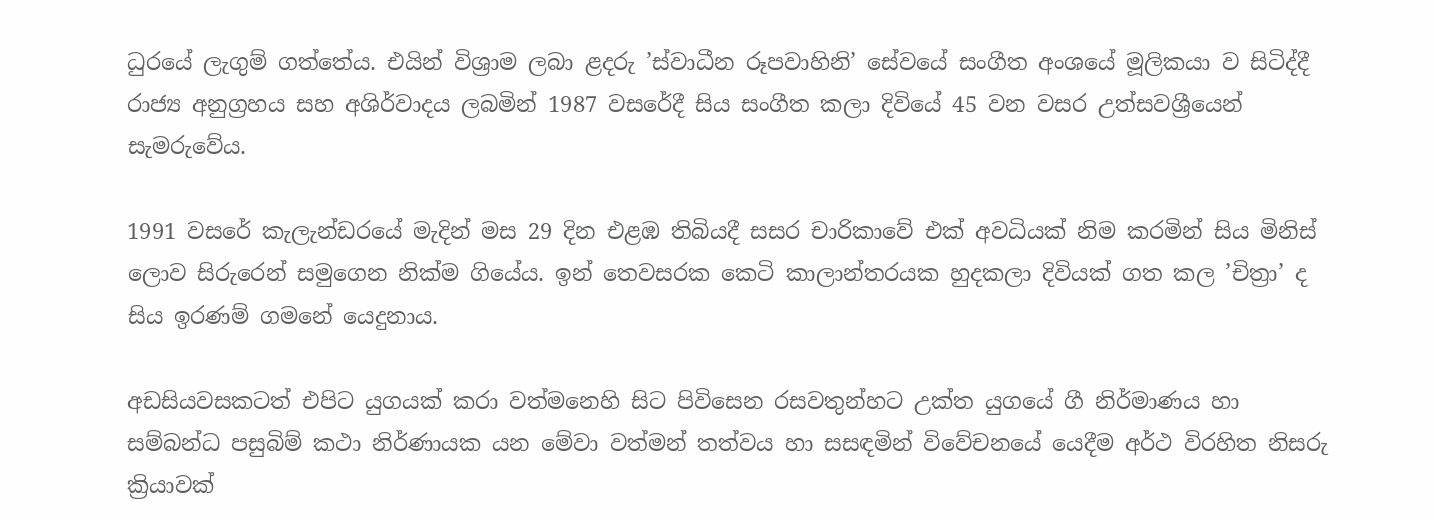ධුරයේ ලැගුම් ගත්තේය. එයින් විශ්‍රාම ලබා ළදරු ’ස්වාධීන රූපවාහිනි’ සේවයේ සංගීත අංශයේ මූලිකයා ව සිටිද්දී රාජ්‍ය අනුග්‍රහය සහ අශිර්වාදය ලබමින් 1987 වසරේදී සිය සංගීත කලා දිවියේ 45 වන වසර උත්සවශ්‍රීයෙන් සැමරුවේය.

1991 වසරේ කැලැන්ඩරයේ මැදින් මස 29 දින එළඹ තිබියදී සසර චාරිකාවේ එක් අවධියක් නිම කරමින් සිය මිනිස් ලොව සිරුරෙන් සමුගෙන නික්ම ගියේය. ඉන් තෙවසරක කෙටි කාලාන්තරයක හුදකලා දිවියක් ගත කල ’චිත්‍රා’ ද සිය ඉරණම් ගමනේ යෙදුනාය.

අඩසියවසකටත් එපිට යුගයක් කරා වත්මනෙහි සිට පිවිසෙන රසවතුන්හට උක්ත යුගයේ ගී නිර්මාණය හා සම්බන්ධ පසුබිම් කථා නිර්ණායක යන මේවා වත්මන් තත්වය හා සසඳමින් විවේචනයේ යෙදීම අර්ථ විරහිත නිසරු ක්‍රියාවක්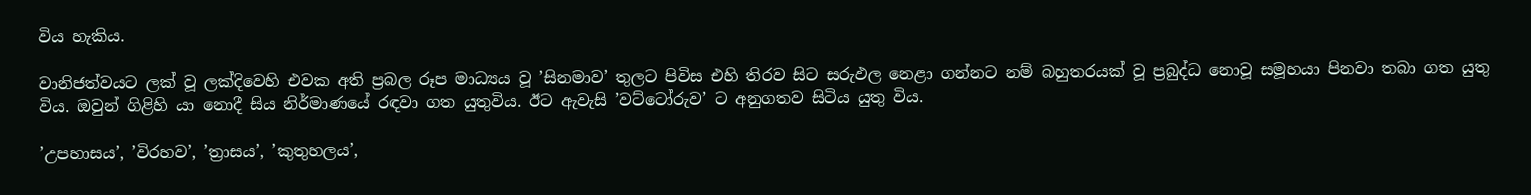විය හැකිය.

වානිජත්වයට ලක් වූ ලක්දිවෙහි එවක අති ප්‍රබල රූප මාධ්‍යය වූ ’සිනමාව’ තුලට පිවිස එහි තිරව සිට සරුඵල නෙළා ගන්නට නම් බහුතරයක් වූ ප්‍රබුද්ධ නොවූ සමූහයා පිනවා තබා ගත යුතු විය. ඔවුන් ගිළිහි යා නොදී සිය නිර්මාණයේ රඳවා ගත යුතුවිය. ඊට ඇවැසි ’වට්ටෝරුව’ ට අනුගතව සිටිය යුතු විය.

’උපහාසය’, ’විරහව’, ’ත්‍රාසය’, ’කුතුහලය’,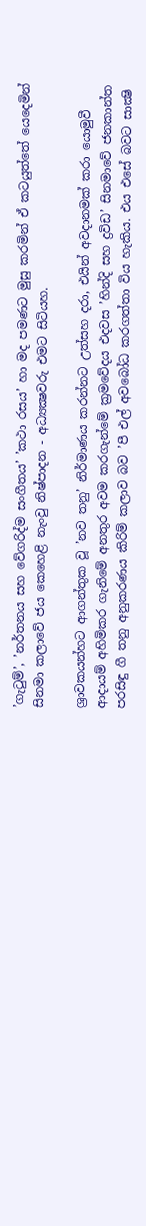’ගැටුම්’, ’නර්තනය සහ වේගරිද්ම සංගීතය’ ’කථා රසය’ හා මද පමණට මුසු කරමින් ඒ කටයුත්තේ යෙදෙමින් සිනමා කලාවේ ජය කෙහෙළි නැංවු නිෂ්පාදන - අධ්‍යක්‍ෂවරු එමට සිටියහ.

ශ්‍රාවකයන්හට ආගන්තුක වූ ’නව තනු’ නිර්මාණය කරන්නට උත්සහ දරා, එයින් අවදානමක් කරා යොමුවී ආදායම් අහිමිකර ගැනිමේ අනතුර අවම කරගැන්මේ ක්‍රමවේදය එදවස ’හින්දි සහ ද්‍රවිඩ’ සිනමාවේ ජනකාන්ත පරසිඳු ගී තනු අනුකරණය කිරිම් කලාව බව ’පී එල් අවබෝධ කරගත්තා විය හැකිය. එය එසේ බවට සාක්‍ෂි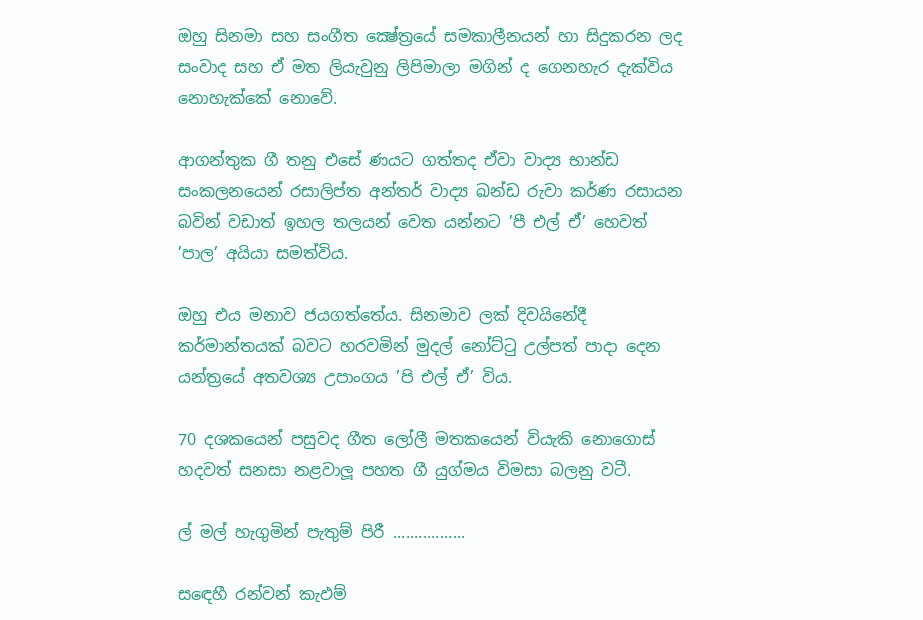ඔහු සිනමා සහ සංගීත ක්‍ෂේත්‍රයේ සමකාලීනයන් හා සිදුකරන ලද සංවාද සහ ඒ මත ලියැවුනු ලිපිමාලා මගින් ද ගෙනහැර දැක්විය නොහැක්කේ නොවේ.

ආගන්තුක ගී තනු එසේ ණයට ගත්තද ඒවා වාද්‍ය භාන්ඩ සංකලනයෙන් රසාලිප්ත අන්තර් වාද්‍ය ඛන්ඩ රුවා කර්ණ රසායන බවින් වඩාත් ඉහල තලයන් වෙත යන්නට ’පී එල් ඒ’ හෙවත් ’පාල’ අයියා සමත්විය.

ඔහු එය මනාව ජයගත්තේය. සිනමාව ලක් දිවයිනේදී කර්මාන්තයක් බවට හරවමින් මුදල් නෝට්ටු උල්පත් පාදා දෙන යන්ත්‍රයේ අතවශ්‍ය උපාංගය ’පි එල් ඒ’ විය.

70 දශකයෙන් පසුවද ගීත ලෝලී මතකයෙන් වියැකි නොගොස් හදවත් සනසා නළවාලූ පහත ගී යුග්මය විමසා බලනු වටී.

ල් මල් හැගුමින් පැතුම් පිරී .................

සඳෙහී රන්වන් කැඵම්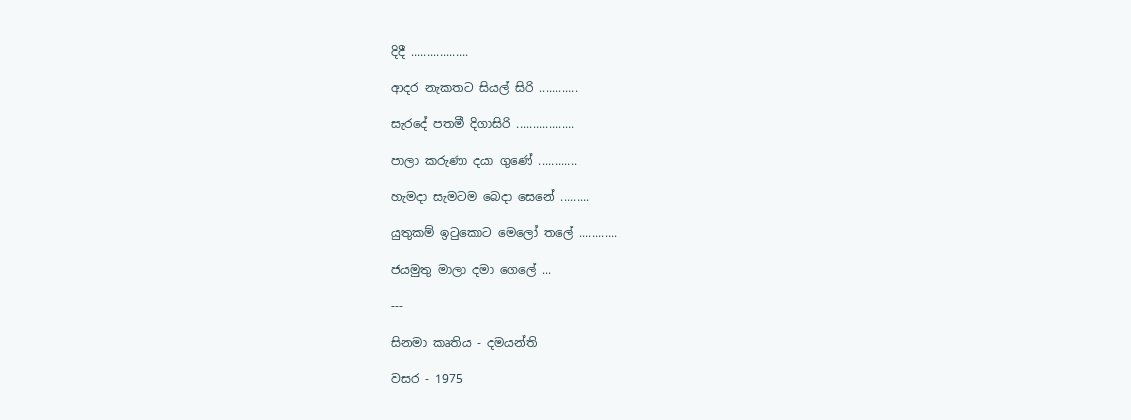දිදී ..................

ආදර නැකතට සියල් සිරි ............

සැරදේ පතමී දිගාසිරි ..................

පාලා කරුණා දයා ගුණේ ............

හැමදා සැමටම බෙදා සෙනේ .........

යුතුකම් ඉටුකොට මෙලෝ තලේ ............

ජයමුතු මාලා දමා ගෙලේ ...

---

සිනමා කෘතිය - දමයන්ති

වසර - 1975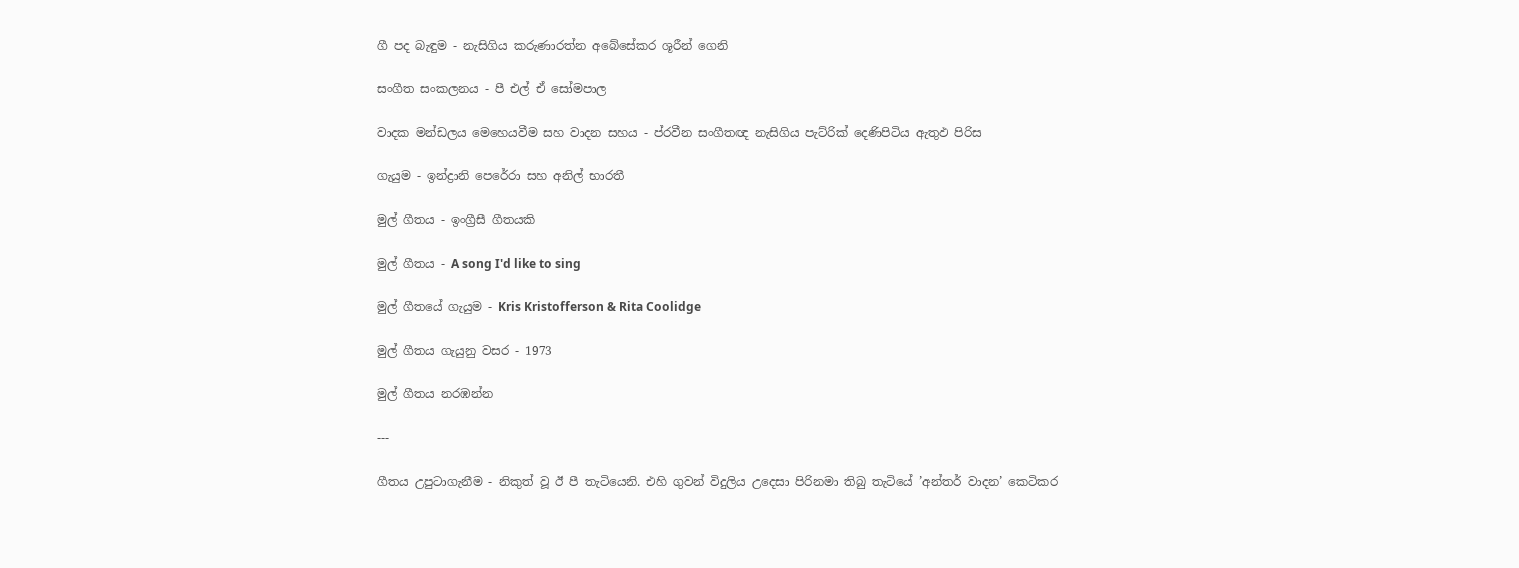ගී පද බැඳුම - නැසිගිය කරුණාරත්න අබේසේකර ශූරීන් ගෙනි

සංගීත සංකලනය - පී එල් ඒ සෝමපාල

වාදක මන්ඩලය මෙහෙයවීම සහ වාදන සහය - ප්රවීන සංගීතඥ නැසිගිය පැට්රික් දෙණිපිටිය ඇතුඵ පිරිස

ගැයුම - ඉන්ද්‍රානි පෙරේරා සහ අනිල් භාරතී

මුල් ගීතය - ඉංග්‍රීසී ගීතයකි

මුල් ගීතය - A song I'd like to sing

මුල් ගීතයේ ගැයුම - Kris Kristofferson & Rita Coolidge

මුල් ගීතය ගැයුනු වසර - 1973

මුල් ගීතය නරඹන්න

---

ගීතය උපුටාගැනීම - නිකුත් වූ ඊ පී තැටියෙනි. එහි ගුවන් විදුලිය උදෙසා පිරිනමා තිබු තැටියේ ’අන්තර් වාදන’ කෙටිකර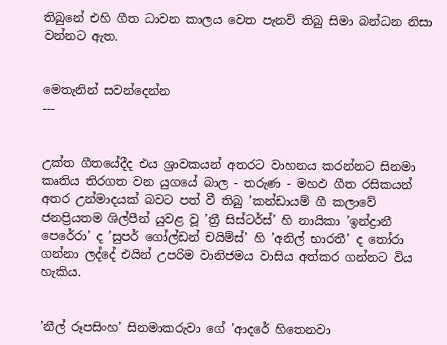තිබුනේ එහි ගීත ධාවන කාලය වෙත පැනවි තිබු සිමා බන්ධන නිසා වන්නට ඇත.


මෙතැනින් සවන්දෙන්න
---


උක්ත ගීතයේදීද එය ශ්‍රාවකයන් අතරට වාහනය කරන්නට සිනමා කෘතිය තිරගත වන යුගයේ බාල - තරුණ - මහඵ ගීත රසිකයන් අතර උන්මාදයක් බවට පත් වී තිබු ’කන්ඩායම් ගී කලාවේ ජනප්‍රියතම ශිල්පීන් යුවළ වූ ’ත්‍රී සිස්ටර්ස්’ හි නායිකා ’ඉන්ද්‍රානී පෙරේරා’ ද ’සුපර් ගෝල්ඩන් චයිම්ස්’ හි ’අනිල් භාරතී’ ද තෝරා ගන්නා ලද්දේ එයින් උපරිම වානිජමය වාසිය අත්කර ගන්නට විය හැකිය.


’නීල් රූපසිංහ’ සිනමාකරුවා ගේ ’ආදරේ හිතෙනවා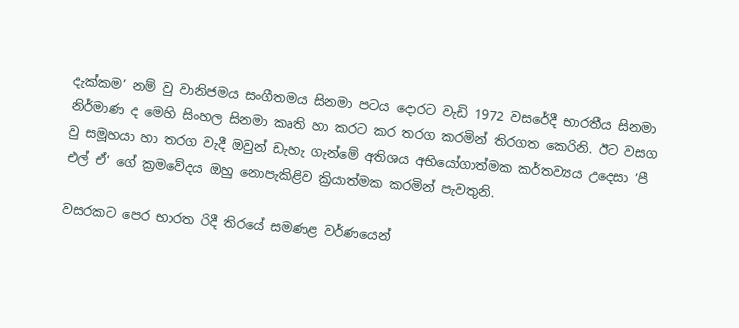දැක්කම’ නම් වු වානිජමය සංගීතමය සිනමා පටය දොරට වැඩි 1972 වසරේදී භාරතීය සිනමා නිර්මාණ ද මෙහි සිංහල සිනමා කෘති හා කරට කර තරග කරමින් තිරගත කෙරිනි. ඊට වසග වු සමූහයා හා තරග වැදී ඔවුන් ඩැහැ ගැන්මේ අතිශය අභියෝගාත්මක කර්තව්‍යය උදෙසා ’පී එල් ඒ’ ගේ ක්‍රමවේදය ඔහු නොපැකිළිව ක්‍රියාත්මක කරමින් පැවතුනි.

වසරකට පෙර භාරත රිදී තිරයේ සමණළ වර්ණයෙන්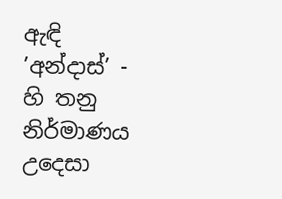ඇඳි ’අන්දාස්’ - හි තනු නිර්මාණය උදෙසා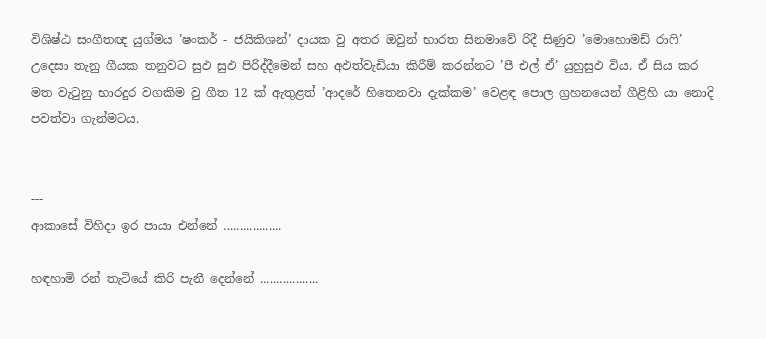විශිෂ්ඨ සංගීතඥ යුග්මය ’ෂංකර් - ජයිකිශන්’ දායක වු අතර ඔවුන් භාරත සිනමාවේ රිදී සිණුව ’මොහොමඩ් රාෆි’ උදෙසා තැනු ගීයක තනුවට සුඵ සුඵ පිරිද්දීමෙන් සහ අඵත්වැඩියා කිරීම් කරන්නට ’පී එල් ඒ’ යුහුසුඵ විය. ඒ සිය කර මත වැටුනු භාරදුර වගකිම වු ගීත 12 ක් ඇතුළත් ’ආදරේ හිතෙනවා දැක්කම’ වෙළඳ පොල ග්‍රහනයෙන් ගීළිහි යා නොදි පවත්වා ගැන්මටය.


---
ආකාසේ විහිදා ඉර පායා එන්නේ ..................

හඳහාමි රන් තැටියේ කිරි පැනී දෙන්නේ ..................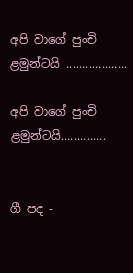අපි වාගේ පුංචි ළමුන්ටයි ...................

අපි වාගේ පුංචි ළමුන්ටයි..............


ගී පද -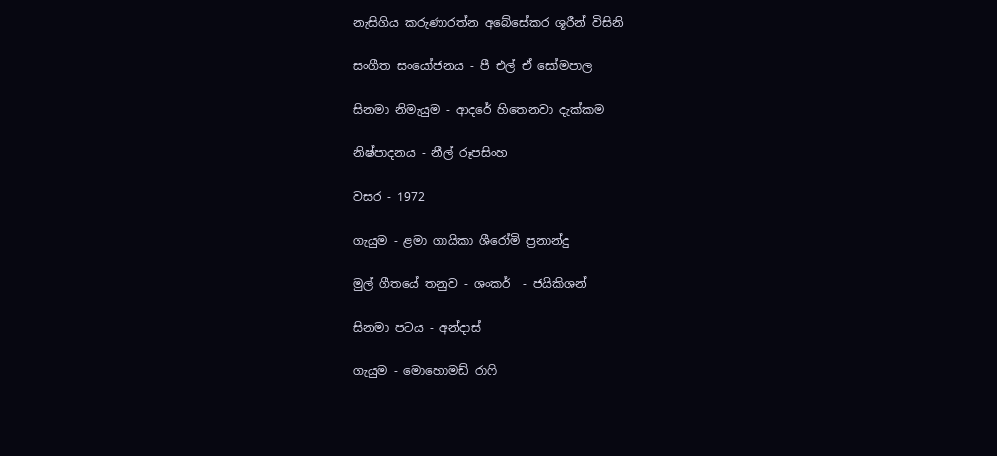නැසිගිය කරුණාරත්න අබේසේකර ශූරීන් විසිනි

සංගීත සංයෝජනය - පී එල් ඒ සෝමපාල

සිනමා නිමැයුම - ආදරේ හිතෙනවා දැක්කම

නිෂ්පාදනය - නීල් රූපසිංහ

වසර - 1972

ගැයුම - ළමා ගායිකා ශීරෝමි ප්‍රනාන්දු

මුල් ගීතයේ තනුව - ශංකර්  - ජයිකිශන්

සිනමා පටය - අන්දාස්

ගැයුම - මොහොමඩ් රාෆි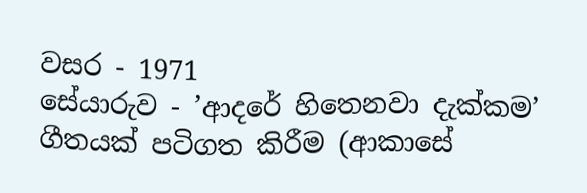වසර - 1971
සේයාරුව - ’ආදරේ හිතෙනවා දැක්කම’ ගීතයක් පටිගත කිරීම (ආකාසේ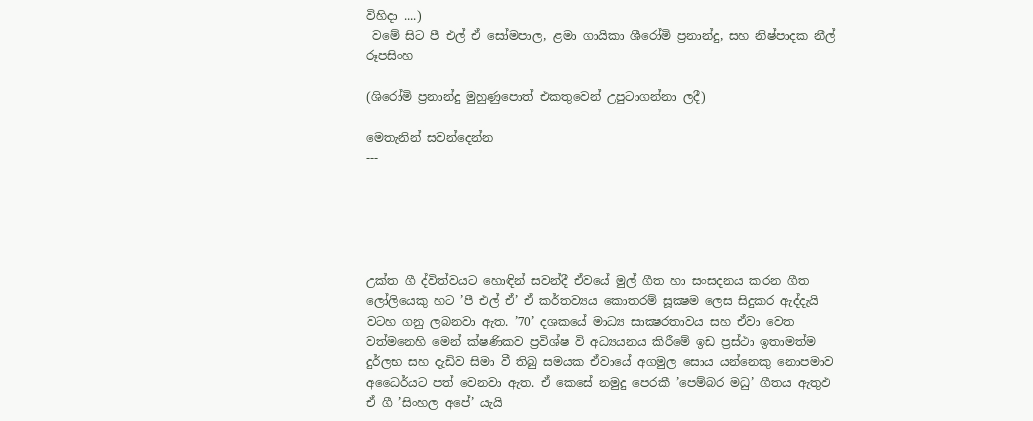විහිදා ....)
 වමේ සිට පී එල් ඒ සෝමපාල, ළමා ගායිකා ශීරෝමි ප්‍රනාන්දු, සහ නිෂ්පාදක නීල් රූපසිංහ

(ශිරෝමි ප්‍රනාන්දු මුහුණුපොත් එකතුවෙන් උපුටාගන්නා ලදී)

මෙතැනින් සවන්දෙන්න
---





උක්ත ගී ද්විත්වයට හොඳින් සවන්දී ඒවයේ මුල් ගීත හා සංසදනය කරන ගීත ලෝලියෙකු හට ’පී එල් ඒ’ ඒ කර්තව්‍යය කොතරම් සූක්‍ෂම ලෙස සිදුකර ඇද්දැයි වටහ ගනු ලබනවා ඇත. ’70’ දශකයේ මාධ්‍ය සාක්‍ෂරතාවය සහ ඒවා වෙත වත්මනෙහි මෙන් ක්ෂණිකව ප්‍රවිශ්ෂ වි අධ්‍යයනය කිරීමේ ඉඩ ප්‍රස්ථා ඉතාමත්ම දුර්ලභ සහ දැඩිව සිමා වී තිබු සමයක ඒවායේ අගමුල සොය යන්නෙකු නොපමාව අධෛර්යට පත් වෙනවා ඇත. ඒ කෙසේ නමුදු පෙරකී ’පෙම්බර මධු’ ගීතය ඇතුඵ  ඒ ගී ’සිංහල අපේ’ යැයි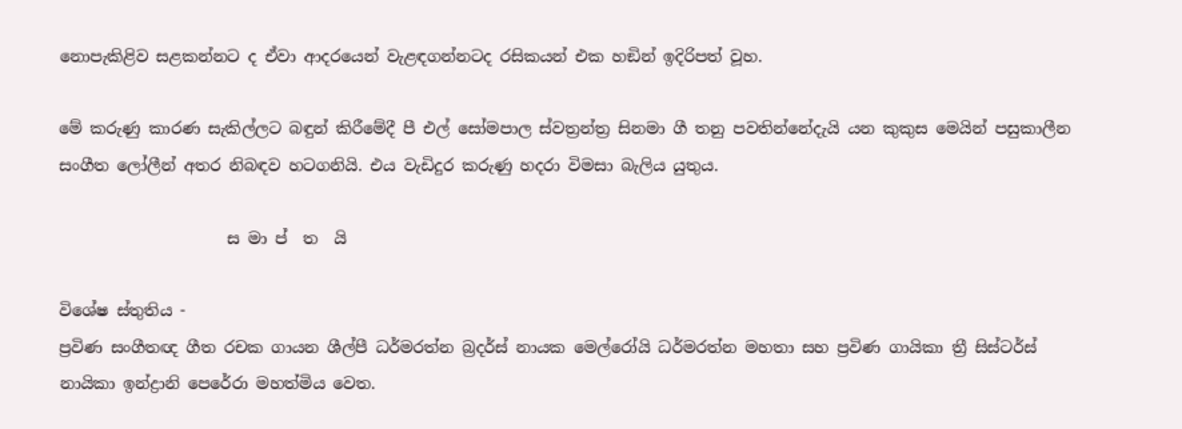නොපැකිළිව සළකන්නට ද ඒවා ආදරයෙන් වැළඳගන්නටද රසිකයන් එක හඞින් ඉදිරිපත් වූහ.

මේ කරුණු කාරණ සැකිල්ලට බඳුන් කිරීමේදී පී එල් සෝමපාල ස්වත්‍රන්ත්‍ර සිනමා ගී තනු පවතින්නේදැයි යන කුකුස මෙයින් පසුකාලීන සංගීත ලෝලීන් අතර නිබඳව හටගනියි. එය වැඩිදුර කරුණු හදරා විමසා බැලිය යුතුය.

                     ස මා ප්  ත  යි

විශේෂ ස්තුතිය -
ප්‍රවිණ සංගීතඥ ගීත රචක ගායන ශීල්පී ධර්මරත්න බ්‍රදර්ස් නායක මෙල්රෝයි ධර්මරත්න මහතා සහ ප්‍රවිණ ගායිකා ත්‍රී සිස්ටර්ස් නායිකා ඉන්ද්‍රානි පෙරේරා මහත්මිය වෙත.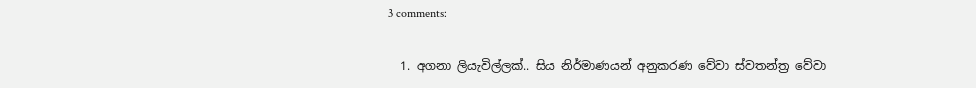3 comments:

  1. අගනා ලියැවිල්ලක්.. සිය නිර්මාණයන් අනුකරණ වේවා ස්වතන්ත්‍ර වේවා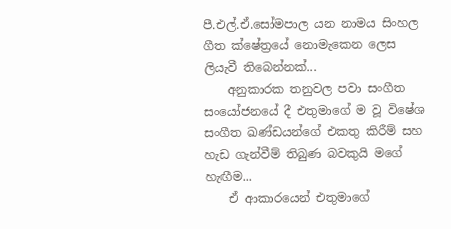පී.එල්.ඒ.සෝමපාල යන නාමය සිංහල ගීත ක්ෂේත්‍රයේ නොමැකෙන ලෙස ලියැවී තිබෙන්නක්...
    අනුකාරක තනුවල පවා සංගීත සං‍යෝජනයේ දී එතුමාගේ ම වූ විෂේශ සංගීත ඛණ්ඩයන්ගේ එකතු කිරීම් සහ හැඩ ගැන්වීම් තිබුණ බවකුයි මගේ හැඟීම...
    ඒ ආකාරයෙන් එතුමාගේ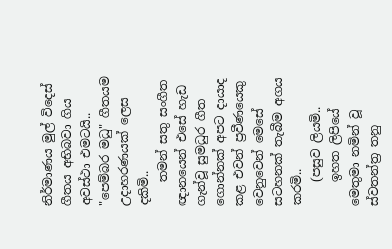නිර්මාණය මුල් විදෙස් ගීතය අභිබවා ගිය අවස්ථා එමටයි.. "පෙම්බර මධු" ගීතයම උදාහරණයක් ලෙස දකිමි..
    තමන් සතු සංගීත ඥානයෙන් එසේ හැඩ ගැන්වූ සුමධුර ගීත ගොන්නක් අපට දායාද කළ එවන් ප්‍රවීණයෙකු වෙනුවෙන් මෙසේ සටහනක් තැබීම අගය කරමි..
    (පසුව ලියමි..
    ඉහත ලිපියේ මෙතුමා නමින් වූ ස්වතන්ත්‍ර තනු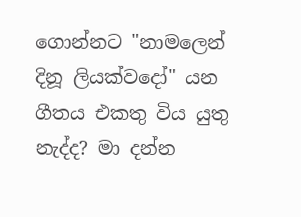ගොන්නට "නාමලෙන් දිනූ ලියක්වදෝ" යන ගීතය එකතු විය යුතු නැද්ද? මා දන්න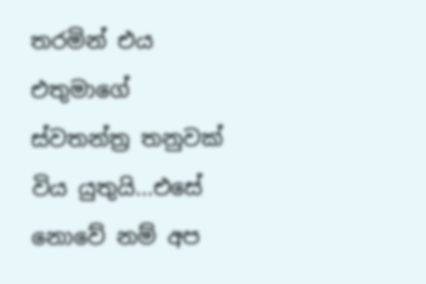තරමින් එය එතුමාගේ ස්වතන්ත්‍ර තනුවක් විය යුතුයි...එසේ නොවේ නම් අප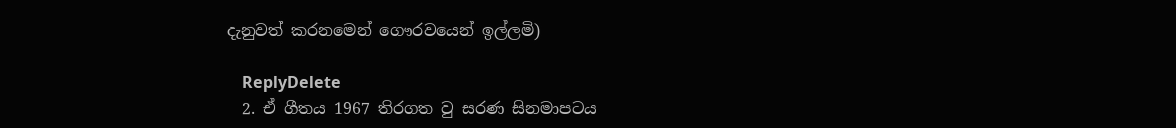දැනුවත් කරනමෙන් ගෞරවයෙන් ඉල්ලමි)

    ReplyDelete
  2. ඒ ගීතය 1967 තිරගත වු සරණ සිනමාපටය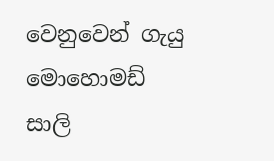වෙනුවෙන් ගැයු මොහොමඩ් සාලි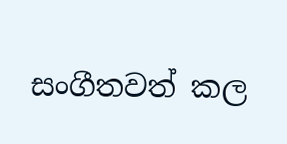සංගීතවත් කල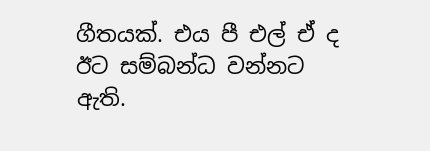ගීතයක්. එය පී එල් ඒ ද ඊට සම්බන්ධ වන්නට ඇති.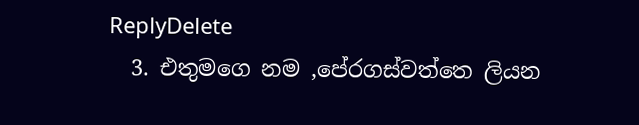ReplyDelete
  3. එතුමගෙ නම ,පේරගස්වත්තෙ ලියන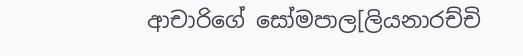ආචාරිගේ සෝමපාල[ලියනාරච්චි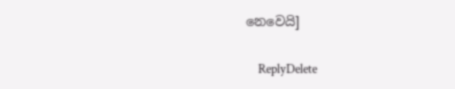නෙවෙයි]

    ReplyDelete